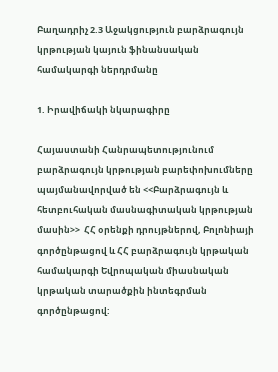Բաղադրիչ 2.3 Աջակցություն բարձրագույն կրթության կայուն ֆինանսական համակարգի ներդրմանը

1. Իրավիճակի նկարագիրը

Հայաստանի Հանրապետությունում բարձրագույն կրթության բարեփոխումները պայմանավորված են <<Բարձրագույն և հետբուհական մասնագիտական կրթության մասին>>  ՀՀ օրենքի դրույթներով, Բոլոնիայի գործընթացով և ՀՀ բարձրագույն կրթական համակարգի Եվրոպական միասնական կրթական տարածքին ինտեգրման գործընթացով: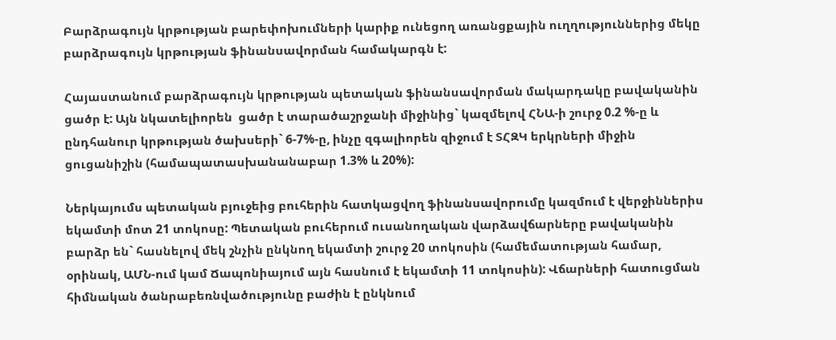Բարձրագույն կրթության բարեփոխումների կարիք ունեցող առանցքային ուղղություններից մեկը բարձրագույն կրթության ֆինանսավորման համակարգն է:

Հայաստանում բարձրագույն կրթության պետական ֆինանսավորման մակարդակը բավականին ցածր է: Այն նկատելիորեն  ցածր է տարածաշրջանի միջինից` կազմելով ՀՆԱ-ի շուրջ 0.2 %-ը և ընդհանուր կրթության ծախսերի` 6-7%-ը, ինչը զգալիորեն զիջում է ՏՀԶԿ երկրների միջին ցուցանիշին (համապատասխանանաբար 1.3% և 20%):

Ներկայումս պետական բյուջեից բուհերին հատկացվող ֆինանսավորումը կազմում է վերջիններիս եկամտի մոտ 21 տոկոսը: Պետական բուհերում ուսանողական վարձավճարները բավականին բարձր են` հասնելով մեկ շնչին ընկնող եկամտի շուրջ 20 տոկոսին (համեմատության համար, օրինակ, ԱՄՆ-ում կամ Ճապոնիայում այն հասնում է եկամտի 11 տոկոսին): Վճարների հատուցման հիմնական ծանրաբեռնվածությունը բաժին է ընկնում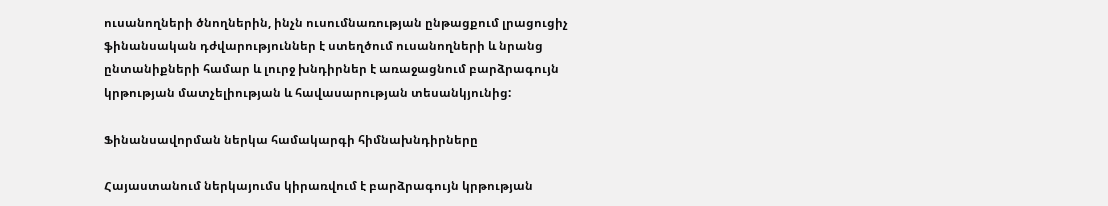ուսանողների ծնողներին, ինչն ուսումնառության ընթացքում լրացուցիչ ֆինանսական դժվարություններ է ստեղծում ուսանողների և նրանց ընտանիքների համար և լուրջ խնդիրներ է առաջացնում բարձրագույն կրթության մատչելիության և հավասարության տեսանկյունից:

Ֆինանսավորման ներկա համակարգի հիմնախնդիրները

Հայաստանում ներկայումս կիրառվում է բարձրագույն կրթության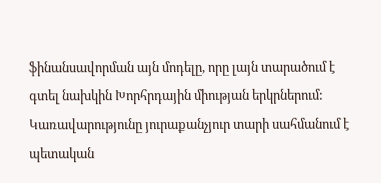ֆինանսավորման այն մոդելը, որը լայն տարածում է գտել նախկին Խորհրդային միության երկրներում: Կառավարությունը յուրաքանչյուր տարի սահմանում է պետական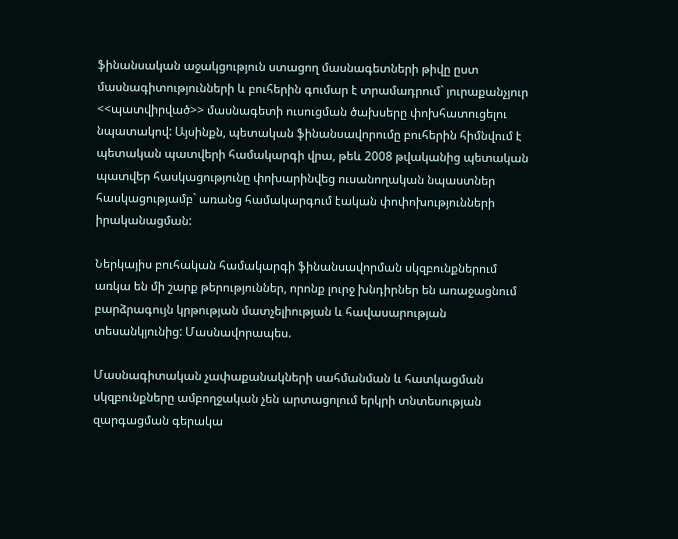ֆինանսական աջակցություն ստացող մասնագետների թիվը ըստ մասնագիտությունների և բուհերին գումար է տրամադրում` յուրաքանչյուր <<պատվիրված>> մասնագետի ուսուցման ծախսերը փոխհատուցելու նպատակով: Այսինքն, պետական ֆինանսավորումը բուհերին հիմնվում է պետական պատվերի համակարգի վրա, թեև 2008 թվականից պետական պատվեր հասկացությունը փոխարինվեց ուսանողական նպաստներ հասկացությամբ` առանց համակարգում էական փոփոխությունների իրականացման:

Ներկայիս բուհական համակարգի ֆինանսավորման սկզբունքներում առկա են մի շարք թերություններ, որոնք լուրջ խնդիրներ են առաջացնում բարձրագույն կրթության մատչելիության և հավասարության տեսանկյունից: Մասնավորապես.

Մասնագիտական չափաքանակների սահմանման և հատկացման սկզբունքները ամբողջական չեն արտացոլում երկրի տնտեսության զարգացման գերակա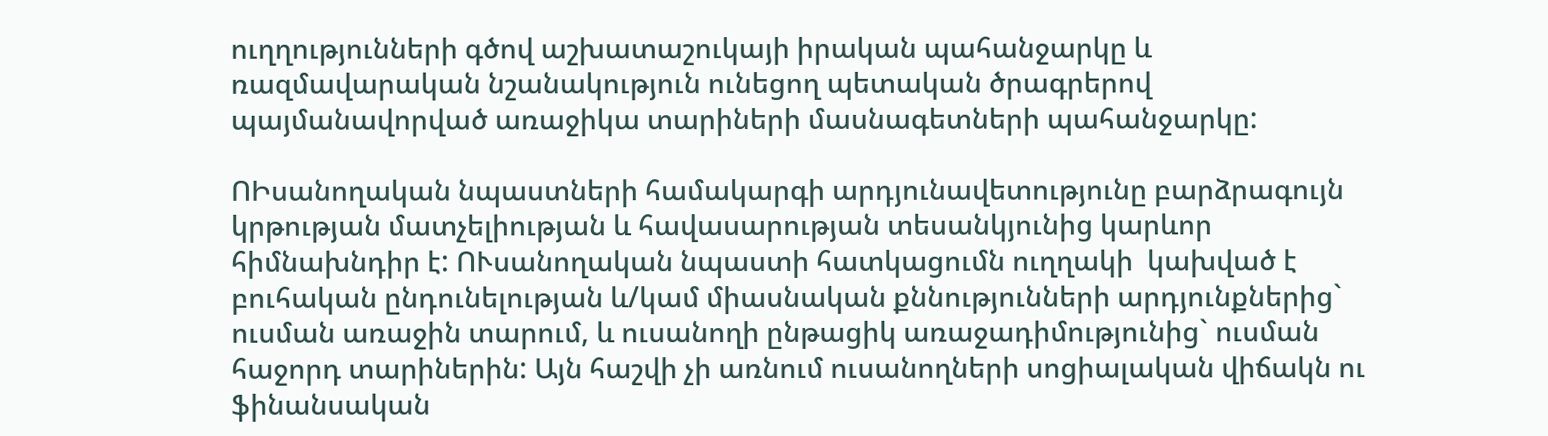ուղղությունների գծով աշխատաշուկայի իրական պահանջարկը և ռազմավարական նշանակություն ունեցող պետական ծրագրերով պայմանավորված առաջիկա տարիների մասնագետների պահանջարկը:

ՈԻսանողական նպաստների համակարգի արդյունավետությունը բարձրագույն կրթության մատչելիության և հավասարության տեսանկյունից կարևոր հիմնախնդիր է: ՈՒսանողական նպաստի հատկացումն ուղղակի  կախված է բուհական ընդունելության և/կամ միասնական քննությունների արդյունքներից` ուսման առաջին տարում, և ուսանողի ընթացիկ առաջադիմությունից` ուսման հաջորդ տարիներին: Այն հաշվի չի առնում ուսանողների սոցիալական վիճակն ու ֆինանսական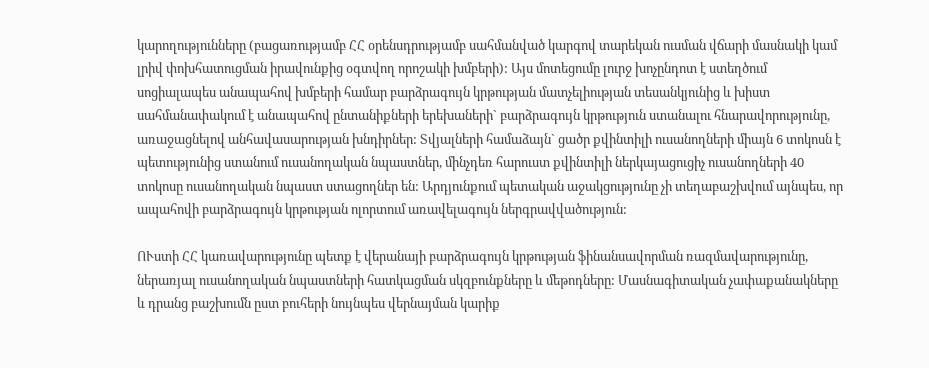կարողությունները (բացառությամբ ՀՀ օրենսդրությամբ սահմանված կարգով տարեկան ուսման վճարի մասնակի կամ լրիվ փոխհատուցման իրավունքից օգտվող որոշակի խմբերի): Այս մոտեցումը լուրջ խոչընդոտ է ստեղծում սոցիալապես անապահով խմբերի համար բարձրագույն կրթության մատչելիության տեսանկյունից և խիստ սահմանափակում է անապահով ընտանիքների երեխաների` բարձրագույն կրթություն ստանալու հնարավորությունը, առաջացնելով անհավասարության խնդիրներ: Տվյալների համաձայն` ցածր քվինտիլի ուսանողների միայն 6 տոկոսն է պետությունից ստանում ուսանողական նպաստներ, մինչդեռ հարուստ քվինտիլի ներկայացուցիչ ուսանողների 40 տոկոսը ուսանողական նպաստ ստացողներ են: Արդյունքում պետական աջակցությունը չի տեղաբաշխվում այնպես, որ ապահովի բարձրագույն կրթության ոլորտում առավելագույն ներգրավվածություն:

ՈՒստի ՀՀ կառավարությունը պետք է վերանայի բարձրագույն կրթության ֆինանսավորման ռազմավարությունը, ներառյալ ուսանողական նպաստների հատկացման սկզբունքները և մեթոդները: Մասնագիտական չափաքանակները և դրանց բաշխումն ըստ բուհերի նույնպես վերնայման կարիք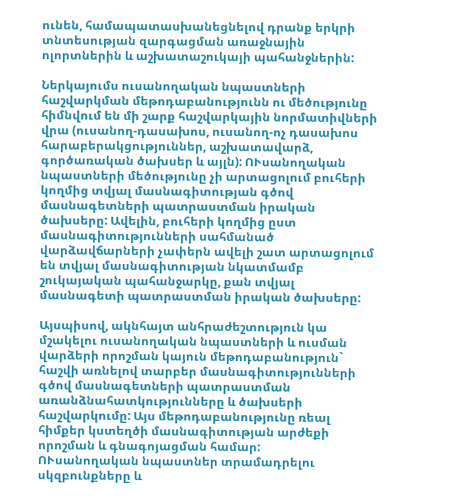ունեն, համապատասխանեցնելով դրանք երկրի տնտեսության զարգացման առաջնային ոլորտներին և աշխատաշուկայի պահանջներին:

Ներկայումս ուսանողական նպաստների հաշվարկման մեթոդաբանությունն ու մեծությունը հիմնվում են մի շարք հաշվարկային նորմատիվների վրա (ուսանող-դասախոս, ուսանող-ոչ դասախոս հարաբերակցություններ, աշխատավարձ, գործառական ծախսեր և այլն): ՈՒսանողական նպաստների մեծությունը չի արտացոլում բուհերի կողմից տվյալ մասնագիտության գծով մասնագետների պատրաստման իրական ծախսերը: Ավելին, բուհերի կողմից ըստ մասնագիտությունների սահմանած վարձավճարների չափերն ավելի շատ արտացոլում են տվյալ մասնագիտության նկատմամբ շուկայական պահանջարկը, քան տվյալ մասնագետի պատրաստման իրական ծախսերը:

Այսպիսով, ակնհայտ անհրաժեշտություն կա մշակելու ուսանողական նպաստների և ուսման վարձերի որոշման կայուն մեթոդաբանություն` հաշվի առնելով տարբեր մասնագիտությունների գծով մասնագետների պատրաստման առանձնահատկությունները և ծախսերի հաշվարկումը: Այս մեթոդաբանությունը ռեալ հիմքեր կստեղծի մասնագիտության արժեքի որոշման և գնագոյացման համար:
ՈՒսանողական նպաստներ տրամադրելու սկզբունքները և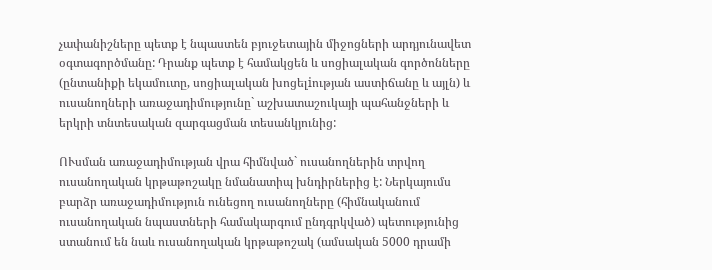չափանիշները պետք է նպաստեն բյուջետային միջոցների արդյունավետ օգտագործմանը: Դրանք պետք է համակցեն և սոցիալական գործոնները (ընտանիքի եկամուտը, սոցիալական խոցելiության աստիճանը և այլն) և ուսանողների առաջադիմությունը` աշխատաշուկայի պահանջների և երկրի տնտեսական զարգացման տեսանկյունից:

ՈՒսման առաջադիմության վրա հիմնված` ուսանողներին տրվող ուսանողական կրթաթոշակը նմանատիպ խնդիրներից է: Ներկայումս բարձր առաջադիմություն ունեցող ուսանողները (հիմնականում ուսանողական նպաստների համակարգում ընդգրկված) պետությունից ստանում են նաև ուսանողական կրթաթոշակ (ամսական 5000 դրամի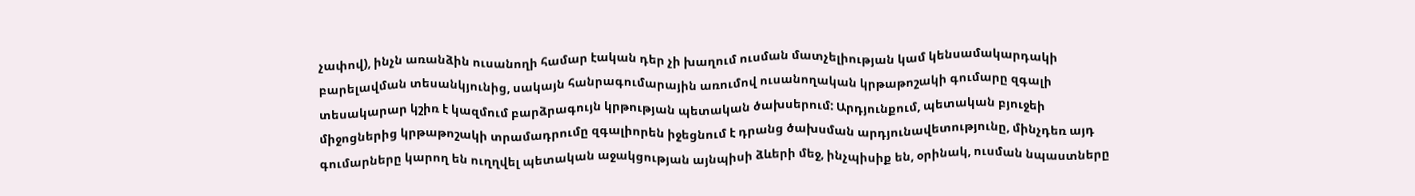չափով), ինչն առանձին ուսանողի համար էական դեր չի խաղում ուսման մատչելիության կամ կենսամակարդակի բարելավման տեսանկյունից, սակայն հանրագումարային առումով ուսանողական կրթաթոշակի գումարը զգալի տեսակարար կշիռ է կազմում բարձրագույն կրթության պետական ծախսերում: Արդյունքում, պետական բյուջեի միջոցներից կրթաթոշակի տրամադրումը զգալիորեն իջեցնում է դրանց ծախսման արդյունավետությունը, մինչդեռ այդ գումարները կարող են ուղղվել պետական աջակցության այնպիսի ձևերի մեջ, ինչպիսիք են, օրինակ, ուսման նպաստները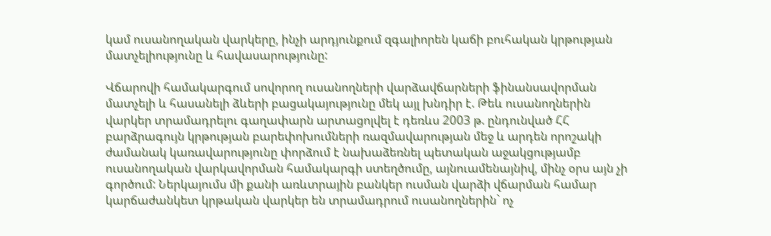կամ ուսանողական վարկերը, ինչի արդյունքում զգալիորեն կաճի բուհական կրթության մատչելիությունը և հավասարությունը:

Վճարովի համակարգում սովորող ուսանողների վարձավճարների ֆինանսավորման մատչելի և հասանելի ձևերի բացակայությունը մեկ այլ խնդիր է. Թեև ուսանողներին վարկեր տրամադրելու գաղափարն արտացոլվել է դեռևս 2003 թ. ընդունված ՀՀ բարձրագույն կրթության բարեփոխումների ռազմավարության մեջ և արդեն որոշակի ժամանակ կառավարությունը փորձում է նախաձեռնել պետական աջակցությամբ ուսանողական վարկավորման համակարգի ստեղծումը, այնուամենայնիվ, մինչ օրս այն չի գործում: Ներկայումս մի քանի առևտրային բանկեր ուսման վարձի վճարման համար կարճաժանկետ կրթական վարկեր են տրամադրում ուսանողներին` ոչ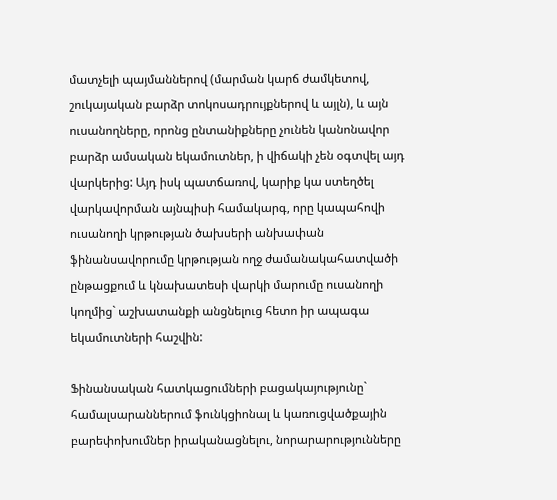մատչելի պայմաններով (մարման կարճ ժամկետով, շուկայական բարձր տոկոսադրույքներով և այլն), և այն ուսանողները, որոնց ընտանիքները չունեն կանոնավոր բարձր ամսական եկամուտներ, ի վիճակի չեն օգտվել այդ վարկերից: Այդ իսկ պատճառով, կարիք կա ստեղծել վարկավորման այնպիսի համակարգ, որը կապահովի ուսանողի կրթության ծախսերի անխափան ֆինանսավորումը կրթության ողջ ժամանակահատվածի ընթացքում և կնախատեսի վարկի մարումը ուսանողի կողմից` աշխատանքի անցնելուց հետո իր ապագա եկամուտների հաշվին:

Ֆինանսական հատկացումների բացակայությունը` համալսարաններում ֆունկցիոնալ և կառուցվածքային բարեփոխումներ իրականացնելու, նորարարությունները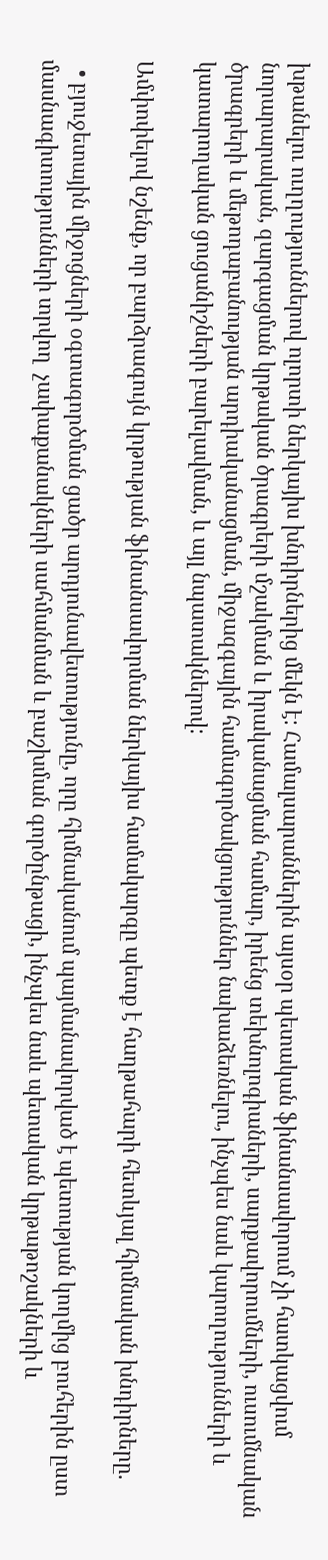խթանելու ուղղություններով ոլորտի ներկայիս խնդիրներից մեկն է: Համալսարաններին այսօր պետական ֆինանսավորում չի հատկացվում նորարարական, զարգացման կրթական ծրագրերի մշակման և իրականացման համար, իրենց տեխնոլոգիաների, սարքավորումների, ուսումնական ծրագրերի և մեթոդաբանության արդիականացման, միջազգային համագործակցություններ նախաձեռնելու, ինչպես նաև կարողությունների և կատարողական ցուցանիշների բարելավման, և այլ նպատակներով:

Ամփոփելով նշենք, որ բարձրագույն կրթության ֆինանսավորման ներկայիս համակարգը պետք է հաղթահարի հետևյալ հիմնական խնդիրները.

  • բյուջետային միջոցների օգտագործման ցածր արդյունավետությունը, որը հիմնականում պայմանավորված է պետության կողմից բուհերին ըստ մասնագիտությունների տրվող  չափաքանակների սահմանման և բաշխման գործընթացի, ինչպես նաև պետական կրթաթոշակների և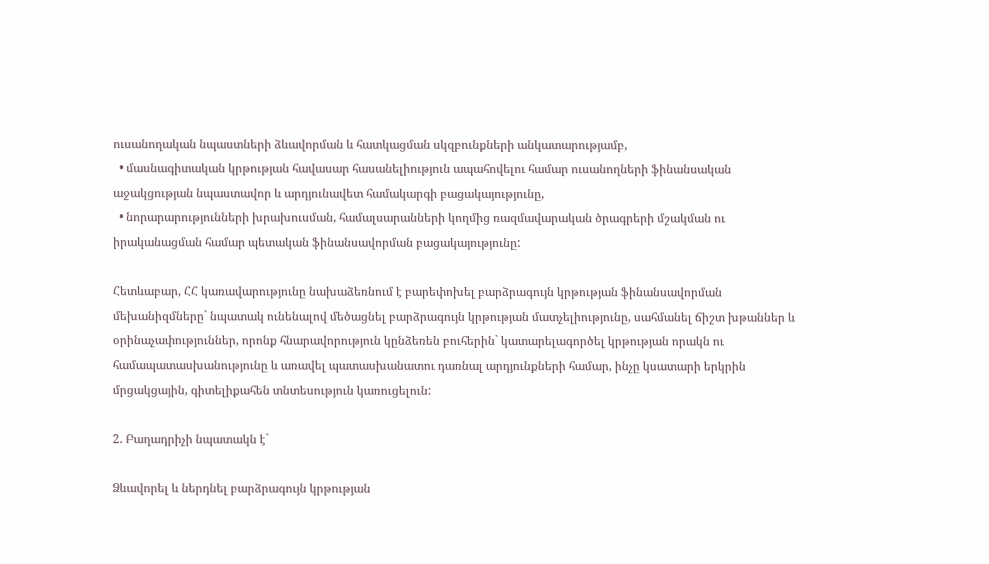ուսանողական նպաստների ձևավորման և հատկացման սկզբունքների անկատարությամբ,
  • մասնագիտական կրթության հավասար հասանելիություն ապահովելու համար ուսանողների ֆինանսական աջակցության նպաստավոր և արդյունավետ համակարգի բացակայությունը,
  • նորարարությունների խրախուսման, համալսարանների կողմից ռազմավարական ծրագրերի մշակման ու իրականացման համար պետական ֆինանսավորման բացակայությունը:

Հետևաբար, ՀՀ կառավարությունը նախաձեռնում է բարեփոխել բարձրագույն կրթության ֆինանսավորման մեխանիզմները` նպատակ ունենալով մեծացնել բարձրագույն կրթության մատչելիությունը, սահմանել ճիշտ խթաններ և օրինաչափություններ, որոնք հնարավորություն կընձեռեն բուհերին` կատարելագործել կրթության որակն ու համապատասխանությունը և առավել պատասխանատու դառնալ արդյունքների համար, ինչը կսատարի երկրին մրցակցային, գիտելիքահեն տնտեսություն կառուցելուն:

2. Բաղադրիչի նպատակն է`

Ձևավորել և ներդնել բարձրագույն կրթության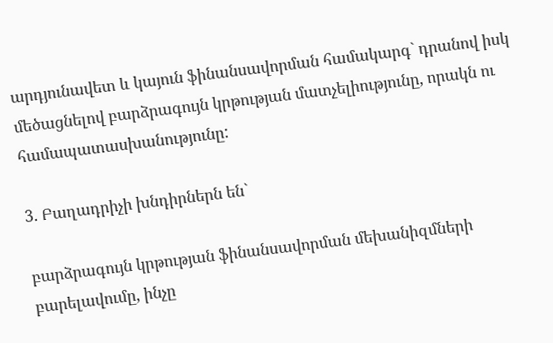արդյունավետ և կայուն ֆինանսավորման համակարգ` դրանով իսկ մեծացնելով բարձրագույն կրթության մատչելիությունը, որակն ու համապատասխանությունը:

3. Բաղադրիչի խնդիրներն են`

բարձրագույն կրթության ֆինանսավորման մեխանիզմների բարելավումը, ինչը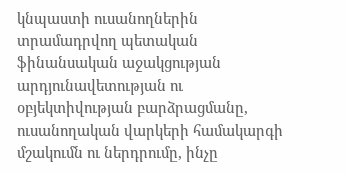կնպաստի ուսանողներին տրամադրվող պետական ֆինանսական աջակցության արդյունավետության ու օբյեկտիվության բարձրացմանը,
ուսանողական վարկերի համակարգի մշակումն ու ներդրումը, ինչը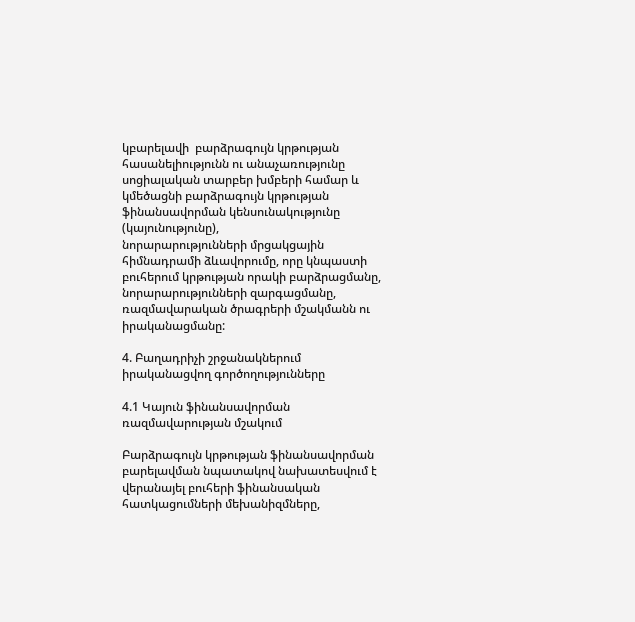կբարելավի  բարձրագույն կրթության հասանելիությունն ու անաչառությունը սոցիալական տարբեր խմբերի համար և կմեծացնի բարձրագույն կրթության ֆինանսավորման կենսունակությունը (կայունությունը),
նորարարությունների մրցակցային հիմնադրամի ձևավորումը, որը կնպաստի բուհերում կրթության որակի բարձրացմանը, նորարարությունների զարգացմանը, ռազմավարական ծրագրերի մշակմանն ու իրականացմանը:

4. Բաղադրիչի շրջանակներում իրականացվող գործողությունները

4.1 Կայուն ֆինանսավորման ռազմավարության մշակում

Բարձրագույն կրթության ֆինանսավորման բարելավման նպատակով նախատեսվում է  վերանայել բուհերի ֆինանսական հատկացումների մեխանիզմները,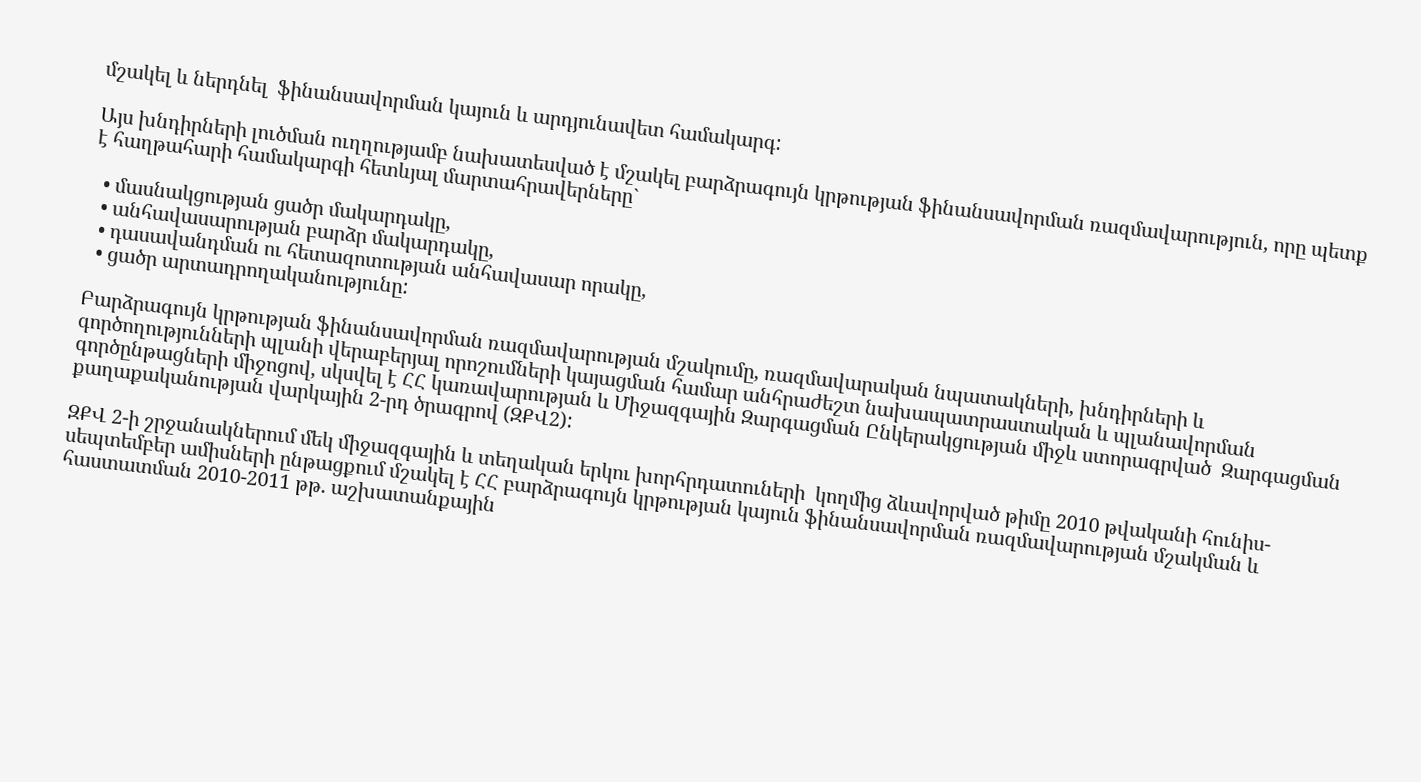մշակել և ներդնել  ֆինանսավորման կայուն և արդյունավետ համակարգ:

Այս խնդիրների լուծման ուղղությամբ նախատեսված է մշակել բարձրագույն կրթության ֆինանսավորման ռազմավարություն, որը պետք է հաղթահարի համակարգի հետևյալ մարտահրավերները`

  • մասնակցության ցածր մակարդակը,
  • անհավասարության բարձր մակարդակը,
  • դասավանդման ու հետազոտության անհավասար որակը,
  • ցածր արտադրողականությունը:

Բարձրագույն կրթության ֆինանսավորման ռազմավարության մշակումը, ռազմավարական նպատակների, խնդիրների և գործողությունների պլանի վերաբերյալ որոշումների կայացման համար անհրաժեշտ նախապատրաստական և պլանավորման գործընթացների միջոցով, սկսվել է ՀՀ կառավարության և Միջազգային Զարգացման Ընկերակցության միջև ստորագրված  Զարգացման քաղաքականության վարկային 2-րդ ծրագրով (ԶՔՎ2):

ԶՔՎ 2-ի շրջանակներում մեկ միջազգային և տեղական երկու խորհրդատուների  կողմից ձևավորված թիմը 2010 թվականի հունիս-սեպտեմբեր ամիսների ընթացքում մշակել է ՀՀ բարձրագույն կրթության կայուն ֆինանսավորման ռազմավարության մշակման և հաստատման 2010-2011 թթ. աշխատանքային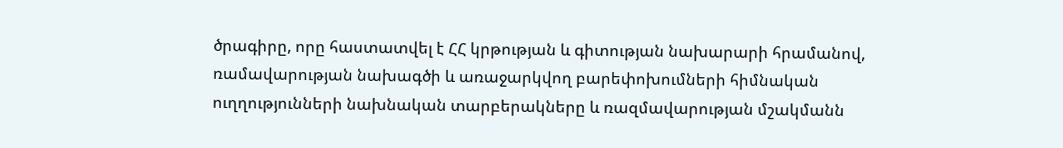ծրագիրը, որը հաստատվել է ՀՀ կրթության և գիտության նախարարի հրամանով, ռամավարության նախագծի և առաջարկվող բարեփոխումների հիմնական ուղղությունների նախնական տարբերակները և ռազմավարության մշակմանն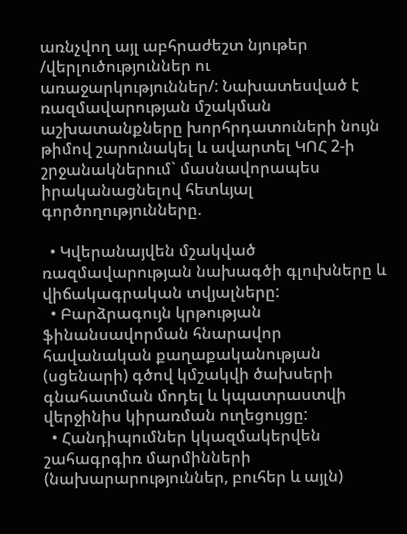առնչվող այլ աբհրաժեշտ նյութեր /վերլուծություններ ու առաջարկություններ/: Նախատեսված է ռազմավարության մշակման աշխատանքները խորհրդատուների նույն թիմով շարունակել և ավարտել ԿՈՀ 2-ի շրջանակներում` մասնավորապես իրականացնելով հետևյալ գործողությունները.

  • Կվերանայվեն մշակված ռազմավարության նախագծի գլուխները և վիճակագրական տվյալները:
  • Բարձրագույն կրթության ֆինանսավորման հնարավոր հավանական քաղաքականության (սցենարի) գծով կմշակվի ծախսերի գնահատման մոդել և կպատրաստվի վերջինիս կիրառման ուղեցույցը:
  • Հանդիպումներ կկազմակերվեն շահագրգիռ մարմինների (նախարարություններ, բուհեր և այլն)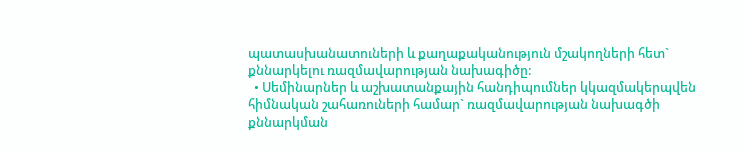պատասխանատուների և քաղաքականություն մշակողների հետ` քննարկելու ռազմավարության նախագիծը:
  • Սեմինարներ և աշխատանքային հանդիպումներ կկազմակերպվեն հիմնական շահառուների համար` ռազմավարության նախագծի քննարկման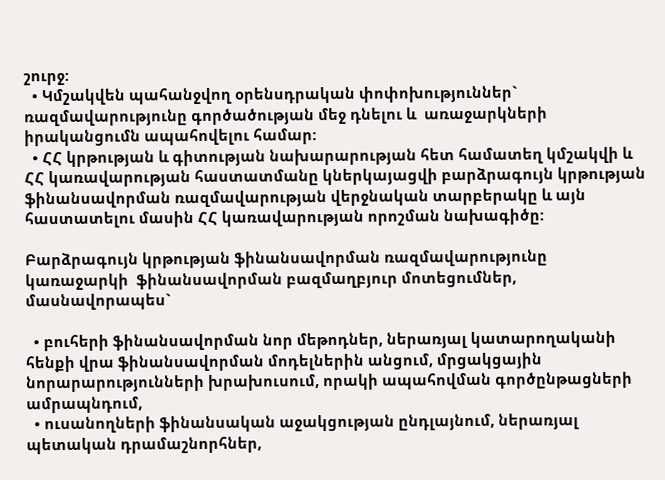շուրջ:
  • Կմշակվեն պահանջվող օրենսդրական փոփոխություններ` ռազմավարությունը գործածության մեջ դնելու և  առաջարկների իրականցումն ապահովելու համար:
  • ՀՀ կրթության և գիտության նախարարության հետ համատեղ կմշակվի և ՀՀ կառավարության հաստատմանը կներկայացվի բարձրագույն կրթության ֆինանսավորման ռազմավարության վերջնական տարբերակը և այն հաստատելու մասին ՀՀ կառավարության որոշման նախագիծը:

Բարձրագույն կրթության ֆինանսավորման ռազմավարությունը կառաջարկի  ֆինանսավորման բազմաղբյուր մոտեցումներ, մասնավորապես`

  • բուհերի ֆինանսավորման նոր մեթոդներ, ներառյալ կատարողականի հենքի վրա ֆինանսավորման մոդելներին անցում, մրցակցային նորարարությունների խրախուսում, որակի ապահովման գործընթացների ամրապնդում,
  • ուսանողների ֆինանսական աջակցության ընդլայնում, ներառյալ պետական դրամաշնորհներ,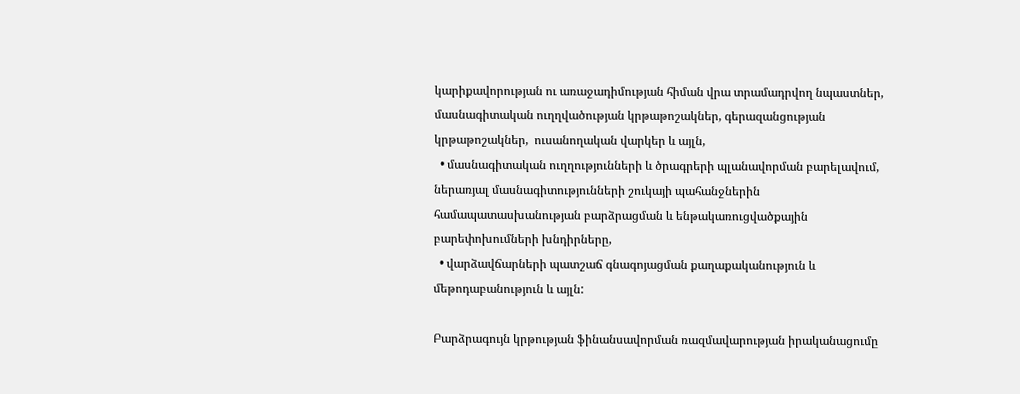կարիքավորության ու առաջադիմության հիման վրա տրամադրվող նպաստներ, մասնագիտական ուղղվածության կրթաթոշակներ, գերազանցության կրթաթոշակներ,  ուսանողական վարկեր և այլն,
  • մասնագիտական ուղղությունների և ծրագրերի պլանավորման բարելավում, ներառյալ մասնագիտությունների շուկայի պահանջներին համապատասխանության բարձրացման և ենթակառուցվածքային բարեփոխումների խնդիրները,
  • վարձավճարների պատշաճ գնագոյացման քաղաքականություն և  մեթոդաբանություն և այլն:

Բարձրագույն կրթության ֆինանսավորման ռազմավարության իրականացումը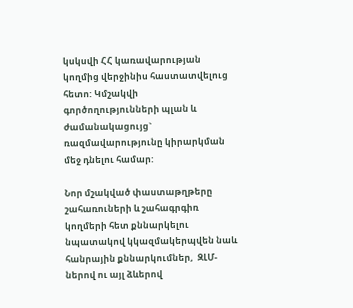կսկսվի ՀՀ կառավարության կողմից վերջինիս հաստատվելուց հետո: Կմշակվի գործողությունների պլան և ժամանակացույց` ռազմավարությունը կիրարկման մեջ դնելու համար:

Նոր մշակված փաստաթղթերը շահառուների և շահագրգիռ կողմերի հետ քննարկելու նպատակով կկազմակերպվեն նաև հանրային քննարկումներ,  ԶԼՄ-ներով ու այլ ձևերով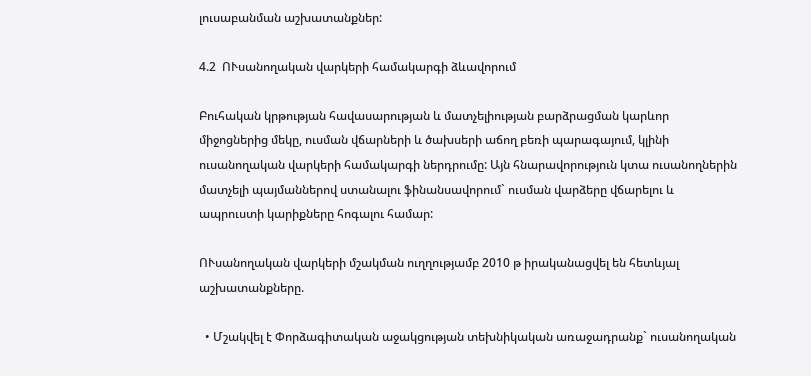լուսաբանման աշխատանքներ:

4.2  ՈՒսանողական վարկերի համակարգի ձևավորում

Բուհական կրթության հավասարության և մատչելիության բարձրացման կարևոր միջոցներից մեկը, ուսման վճարների և ծախսերի աճող բեռի պարագայում, կլինի ուսանողական վարկերի համակարգի ներդրումը: Այն հնարավորություն կտա ուսանողներին մատչելի պայմաններով ստանալու ֆինանսավորում` ուսման վարձերը վճարելու և ապրուստի կարիքները հոգալու համար:

ՈՒսանողական վարկերի մշակման ուղղությամբ 2010 թ իրականացվել են հետևյալ աշխատանքները.

  • Մշակվել է Փորձագիտական աջակցության տեխնիկական առաջադրանք` ուսանողական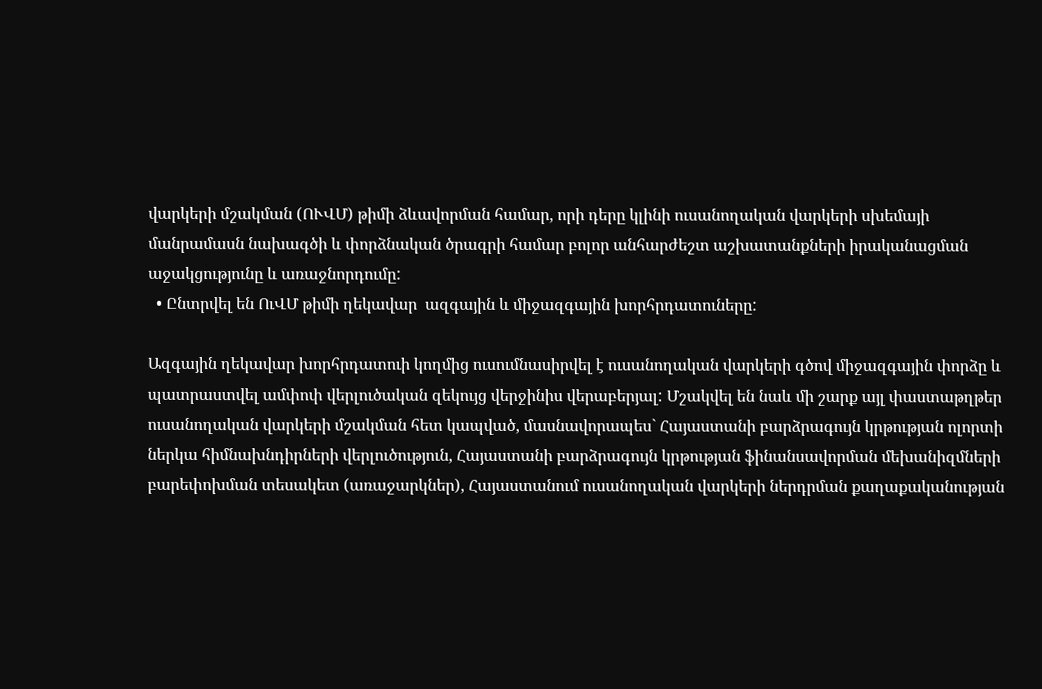վարկերի մշակման (ՈՒՎՄ) թիմի ձևավորման համար, որի դերը կլինի ուսանողական վարկերի սխեմայի մանրամասն նախագծի և փորձնական ծրագրի համար բոլոր անհարժեշտ աշխատանքների իրականացման աջակցությունը և առաջնորդումը:
  • Ընտրվել են ՈւՎՄ թիմի ղեկավար  ազգային և միջազգային խորհրդատուները:

Ազգային ղեկավար խորհրդատուի կողմից ուսումնասիրվել է ուսանողական վարկերի գծով միջազգային փորձը և պատրաստվել ամփոփ վերլուծական զեկույց վերջինիս վերաբերյալ: Մշակվել են նաև մի շարք այլ փաստաթղթեր ուսանողական վարկերի մշակման հետ կապված, մասնավորապես` Հայաստանի բարձրագույն կրթության ոլորտի ներկա հիմնախնդիրների վերլուծություն, Հայաստանի բարձրագույն կրթության ֆինանսավորման մեխանիզմների բարեփոխման տեսակետ (առաջարկներ), Հայաստանում ուսանողական վարկերի ներդրման քաղաքականության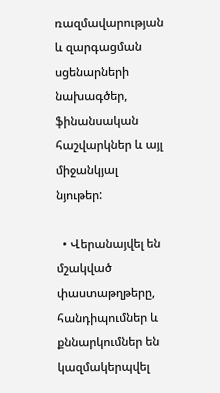ռազմավարության և զարգացման սցենարների նախագծեր, ֆինանսական հաշվարկներ և այլ միջանկյալ նյութեր:

  • Վերանայվել են մշակված փաստաթղթերը, հանդիպումներ և քննարկումներ են կազմակերպվել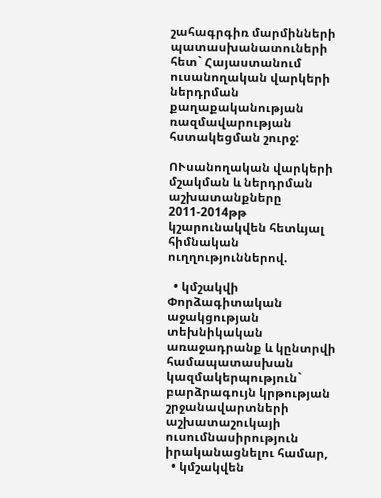շահագրգիռ մարմինների պատասխանատուների հետ` Հայաստանում ուսանողական վարկերի ներդրման քաղաքականության ռազմավարության հստակեցման շուրջ:

ՈՒսանողական վարկերի մշակման և ներդրման աշխատանքները 2011-2014թթ կշարունակվեն հետևյալ հիմնական ուղղություններով.

  • կմշակվի Փորձագիտական աջակցության տեխնիկական առաջադրանք և կընտրվի համապատասխան կազմակերպություն` բարձրագույն կրթության շրջանավարտների աշխատաշուկայի ուսումնասիրություն իրականացնելու համար,
  • կմշակվեն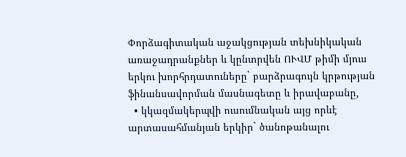Փորձագիտական աջակցության տեխնիկական առաջադրանքներ և կընտրվեն ՈՒՎՄ թիմի մյուս երկու խորհրդատուները` բարձրագույն կրթության ֆինանսավորման մասնագետը և իրավաբանը,
  • կկազմակերպվի ուսումնական այց որևէ արտասահմանյան երկիր` ծանոթանալու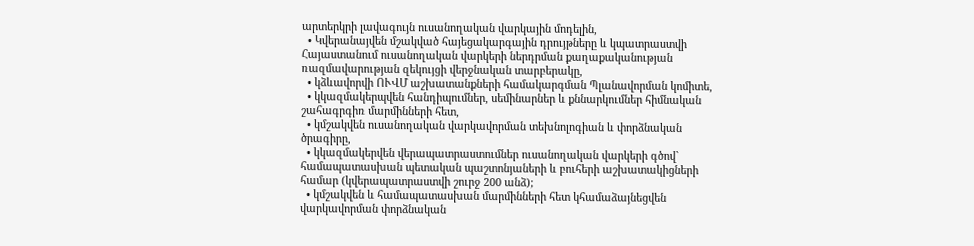արտերկրի լավագույն ուսանողական վարկային մոդելին,
  • Կվերանայվեն մշակված հայեցակարգային դրույթները և կպատրաստվի Հայաստանում ուսանողական վարկերի ներդրման քաղաքականության ռազմավարության զեկույցի վերջնական տարբերակը,
  • կձևավորվի ՈՒՎՄ աշխատանքների համակարգման Պլանավորման կոմիտե,
  • կկազմակերպվեն հանդիպումներ, սեմինարներ և քննարկումներ հիմնական շահագրգիռ մարմինների հետ,
  • կմշակվեն ուսանողական վարկավորման տեխնոլոգիան և փորձնական ծրագիրը,
  • կկազմակերվեն վերապատրաստումներ ուսանողական վարկերի գծով` համապատասխան պետական պաշտոնյաների և բուհերի աշխատակիցների համար (կվերապատրաստվի շուրջ 200 անձ);
  • կմշակվեն և համապատասխան մարմինների հետ կհամաձայնեցվեն վարկավորման փորձնական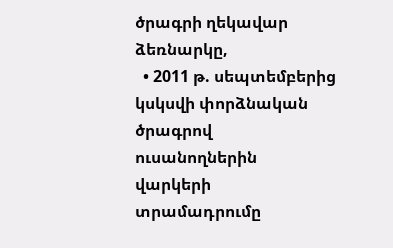ծրագրի ղեկավար ձեռնարկը,
  • 2011 թ. սեպտեմբերից կսկսվի փորձնական ծրագրով ուսանողներին վարկերի տրամադրումը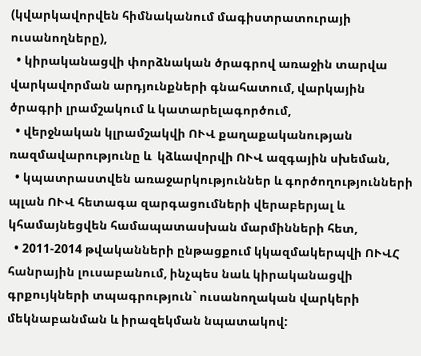(կվարկավորվեն հիմնականում մագիստրատուրայի ուսանողները),
  • կիրականացվի փորձնական ծրագրով առաջին տարվա վարկավորման արդյունքների գնահատում, վարկային ծրագրի լրամշակում և կատարելագործում,
  • վերջնական կլրամշակվի ՈՒՎ քաղաքականության ռազմավարությունը և  կձևավորվի ՈՒՎ ազգային սխեման,
  • կպատրաստվեն առաջարկություններ և գործողությունների պլան ՈՒՎ հետագա զարգացումների վերաբերյալ և կհամայնեցվեն համապատասխան մարմինների հետ,
  • 2011-2014 թվականների ընթացքում կկազմակերպվի ՈՒՎՀ հանրային լուսաբանում, ինչպես նաև կիրականացվի գրքույկների տպագրություն` ուսանողական վարկերի մեկնաբանման և իրազեկման նպատակով: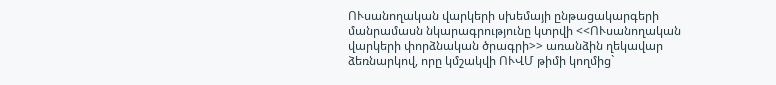ՈՒսանողական վարկերի սխեմայի ընթացակարգերի մանրամասն նկարագրությունը կտրվի <<ՈՒսանողական վարկերի փորձնական ծրագրի>> առանձին ղեկավար ձեռնարկով, որը կմշակվի ՈՒՎՄ թիմի կողմից`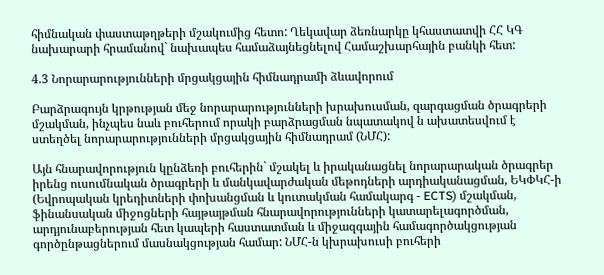հիմնական փաստաթղթերի մշակումից հետո: Ղեկավար ձեռնարկը կհաստատվի ՀՀ ԿԳ նախարարի հրամանով` նախապես համաձայնեցնելով Համաշխարհային բանկի հետ:

4.3 Նորարարությունների մրցակցային հիմնադրամի ձևավորում

Բարձրագույն կրթության մեջ նորարարությունների խրախուսման, զարգացման ծրագրերի մշակման, ինչպես նաև բուհերում որակի բարձրացման նպատակով ն ախատեսվում է ստեղծել նորարարությունների մրցակցային հիմնադրամ (ՆՄՀ):

Այն հնարավորություն կընձեռի բուհերին` մշակել և իրականացնել նորարարական ծրագրեր իրենց ուսումնական ծրագրերի և մանկավարժական մեթոդների արդիականացման, ԵԿՓԿՀ-ի (Եվրոպական կրեդիտների փոխանցման և կուտակման համակարգ - ECTS) մշակման, ֆինանսական միջոցների հայթայթման հնարավորությունների կատարելագործման, արդյունաբերության հետ կապերի հաստատման և միջազգային համագործակցության գործընթացներում մասնակցության համար: ՆՄՀ-ն կխրախուսի բուհերի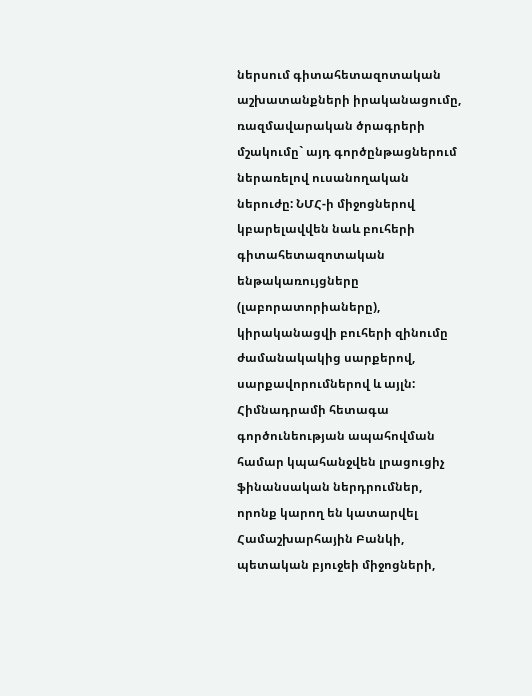ներսում գիտահետազոտական աշխատանքների իրականացումը, ռազմավարական ծրագրերի մշակումը` այդ գործընթացներում ներառելով ուսանողական ներուժը: ՆՄՀ-ի միջոցներով կբարելավվեն նաև բուհերի գիտահետազոտական ենթակառույցները (լաբորատորիաները), կիրականացվի բուհերի զինումը ժամանակակից սարքերով, սարքավորումներով և այլն: Հիմնադրամի հետագա գործունեության ապահովման համար կպահանջվեն լրացուցիչ ֆինանսական ներդրումներ, որոնք կարող են կատարվել Համաշխարհային Բանկի, պետական բյուջեի միջոցների,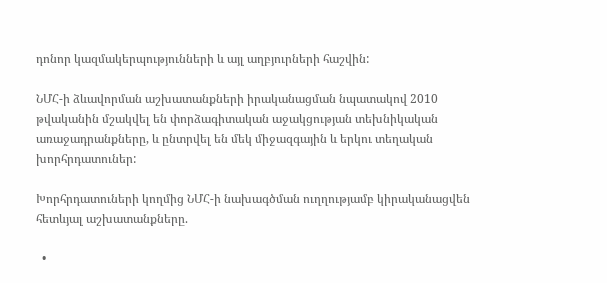դոնոր կազմակերպությունների և այլ աղբյուրների հաշվին:

ՆՄՀ-ի ձևավորման աշխատանքների իրականացման նպատակով 2010 թվականին մշակվել են փորձագիտական աջակցության տեխնիկական առաջադրանքները, և ընտրվել են մեկ միջազգային և երկու տեղական  խորհրդատուներ:

Խորհրդատուների կողմից ՆՄՀ-ի նախագծման ուղղությամբ կիրականացվեն հետևյալ աշխատանքները.

  •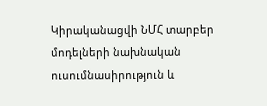Կիրականացվի ՆՄՀ տարբեր մոդելների նախնական ուսումնասիրություն և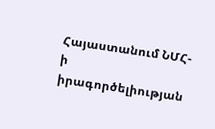Հայաստանում ՆՄՀ-ի իրագործելիության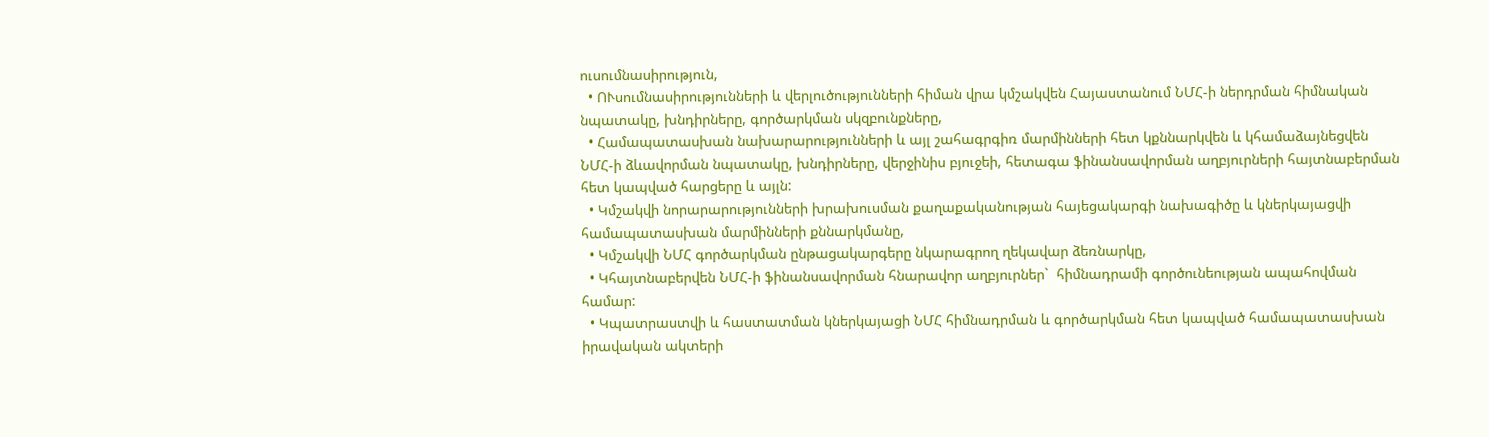ուսումնասիրություն,
  • ՈՒսումնասիրությունների և վերլուծությունների հիման վրա կմշակվեն Հայաստանում ՆՄՀ-ի ներդրման հիմնական նպատակը, խնդիրները, գործարկման սկզբունքները,
  • Համապատասխան նախարարությունների և այլ շահագրգիռ մարմինների հետ կքննարկվեն և կհամաձայնեցվեն ՆՄՀ-ի ձևավորման նպատակը, խնդիրները, վերջինիս բյուջեի, հետագա ֆինանսավորման աղբյուրների հայտնաբերման հետ կապված հարցերը և այլն:
  • Կմշակվի նորարարությունների խրախուսման քաղաքականության հայեցակարգի նախագիծը և կներկայացվի համապատասխան մարմինների քննարկմանը,
  • Կմշակվի ՆՄՀ գործարկման ընթացակարգերը նկարագրող ղեկավար ձեռնարկը,
  • Կհայտնաբերվեն ՆՄՀ-ի ֆինանսավորման հնարավոր աղբյուրներ`  հիմնադրամի գործունեության ապահովման համար:
  • Կպատրաստվի և հաստատման կներկայացի ՆՄՀ հիմնադրման և գործարկման հետ կապված համապատասխան իրավական ակտերի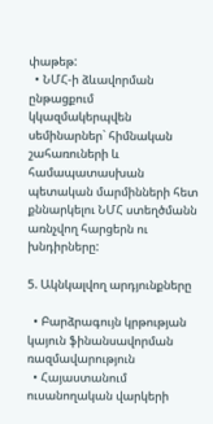փաթեթ:
  • ՆՄՀ-ի ձևավորման ընթացքում կկազմակերպվեն սեմինարներ` հիմնական շահառուների և համապատասխան պետական մարմինների հետ քննարկելու ՆՄՀ ստեղծմանն առնչվող հարցերն ու խնդիրները:

5. Ակնկալվող արդյունքները

  • Բարձրագույն կրթության կայուն ֆինանսավորման ռազմավարություն
  • Հայաստանում ուսանողական վարկերի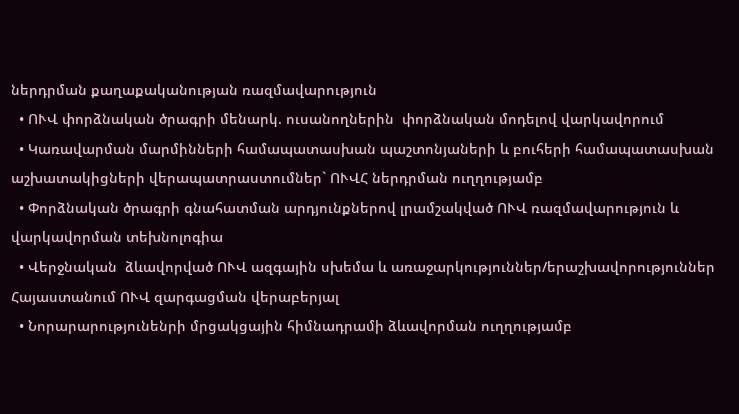ներդրման քաղաքականության ռազմավարություն
  • ՈՒՎ փորձնական ծրագրի մենարկ. ուսանողներին  փորձնական մոդելով վարկավորում
  • Կառավարման մարմինների համապատասխան պաշտոնյաների և բուհերի համապատասխան աշխատակիցների վերապատրաստումներ` ՈՒՎՀ ներդրման ուղղությամբ
  • Փորձնական ծրագրի գնահատման արդյունքներով լրամշակված ՈՒՎ ռազմավարություն և վարկավորման տեխնոլոգիա
  • Վերջնական  ձևավորված ՈՒՎ ազգային սխեմա և առաջարկություններ/երաշխավորություններ  Հայաստանում ՈՒՎ զարգացման վերաբերյալ
  • Նորարարությունենրի մրցակցային հիմնադրամի ձևավորման ուղղությամբ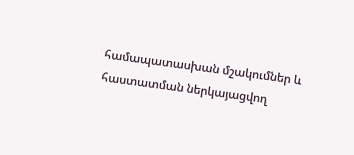համապատասխան մշակումներ և հաստատման ներկայացվող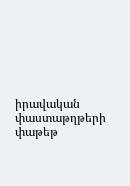իրավական փաստաթղթերի փաթեթ